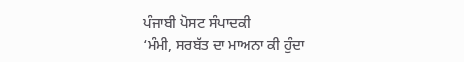ਪੰਜਾਬੀ ਪੋਸਟ ਸੰਪਾਦਕੀ
‘ਮੰਮੀ, ਸਰਬੱਤ ਦਾ ਮਾਅਨਾ ਕੀ ਹੁੰਦਾ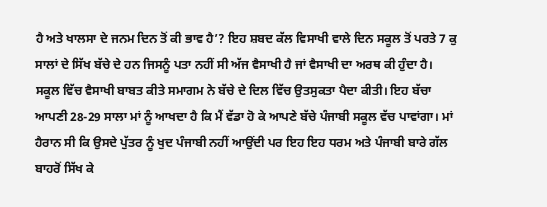ਹੈ ਅਤੇ ਖਾਲਸਾ ਦੇ ਜਨਮ ਦਿਨ ਤੋਂ ਕੀ ਭਾਵ ਹੈ’? ਇਹ ਸ਼ਬਦ ਕੱਲ ਵਿਸਾਖੀ ਵਾਲੇ ਦਿਨ ਸਕੂਲ ਤੋਂ ਪਰਤੇ 7 ਕੁ ਸਾਲਾਂ ਦੇ ਸਿੱਖ ਬੱਚੇ ਦੇ ਹਨ ਜਿਸਨੂੰ ਪਤਾ ਨਹੀਂ ਸੀ ਅੱਜ ਵੈਸਾਖੀ ਹੈ ਜਾਂ ਵੈਸਾਖੀ ਦਾ ਅਰਥ ਕੀ ਹੁੰਦਾ ਹੈ। ਸਕੂਲ ਵਿੱਚ ਵੈਸਾਖੀ ਬਾਬਤ ਕੀਤੇ ਸਮਾਗਮ ਨੇ ਬੱਚੇ ਦੇ ਦਿਲ ਵਿੱਚ ਉਤਸੁਕਤਾ ਪੈਦਾ ਕੀਤੀ। ਇਹ ਬੱਚਾ ਆਪਣੀ 28-29 ਸਾਲਾ ਮਾਂ ਨੂੰ ਆਖਦਾ ਹੈ ਕਿ ਮੈਂ ਵੱਡਾ ਹੋ ਕੇ ਆਪਣੇ ਬੱਚੇ ਪੰਜਾਬੀ ਸਕੂਲ ਵੱਚ ਪਾਵਾਂਗਾ। ਮਾਂ ਹੈਰਾਨ ਸੀ ਕਿ ਉਸਦੇ ਪੁੱਤਰ ਨੂੰ ਖੁਦ ਪੰਜਾਬੀ ਨਹੀਂ ਆਉਂਦੀ ਪਰ ਇਹ ਇਹ ਧਰਮ ਅਤੇ ਪੰਜਾਬੀ ਬਾਰੇ ਗੱਲ ਬਾਹਰੋਂ ਸਿੱਖ ਕੇ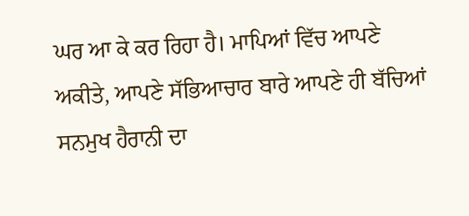ਘਰ ਆ ਕੇ ਕਰ ਰਿਹਾ ਹੈ। ਮਾਪਿਆਂ ਵਿੱਚ ਆਪਣੇ ਅਕੀਤੇ, ਆਪਣੇ ਸੱਭਿਆਚਾਰ ਬਾਰੇ ਆਪਣੇ ਹੀ ਬੱਚਿਆਂ ਸਨਮੁਖ ਹੈਰਾਨੀ ਦਾ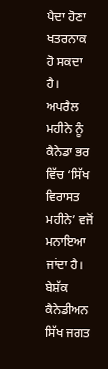ਪੈਦਾ ਹੋਣਾ ਖਤਰਨਾਕ ਹੋ ਸਕਦਾ ਹੈ।
ਅਪਰੈਲ ਮਹੀਨੇ ਨੂੰ ਕੈਨੇਡਾ ਭਰ ਵਿੱਚ ‘ਸਿੱਖ ਵਿਰਾਸਤ ਮਹੀਨੇ’ ਵਜੋਂ ਮਨਾਇਆ ਜਾਂਦਾ ਹੈ। ਬੇਸ਼ੱਕ ਕੈਨੇਡੀਅਨ ਸਿੱਖ ਜਗਤ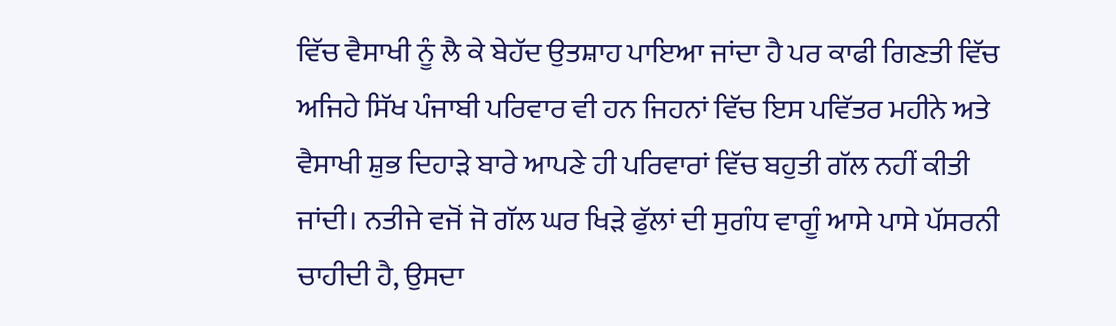ਵਿੱਚ ਵੈਸਾਖੀ ਨੂੰ ਲੈ ਕੇ ਬੇਹੱਦ ਉਤਸ਼ਾਹ ਪਾਇਆ ਜਾਂਦਾ ਹੈ ਪਰ ਕਾਫੀ ਗਿਣਤੀ ਵਿੱਚ ਅਜਿਹੇ ਸਿੱਖ ਪੰਜਾਬੀ ਪਰਿਵਾਰ ਵੀ ਹਨ ਜਿਹਨਾਂ ਵਿੱਚ ਇਸ ਪਵਿੱਤਰ ਮਹੀਨੇ ਅਤੇ ਵੈਸਾਖੀ ਸ਼ੁਭ ਦਿਹਾੜੇ ਬਾਰੇ ਆਪਣੇ ਹੀ ਪਰਿਵਾਰਾਂ ਵਿੱਚ ਬਹੁਤੀ ਗੱਲ ਨਹੀਂ ਕੀਤੀ ਜਾਂਦੀ। ਨਤੀਜੇ ਵਜੋਂ ਜੋ ਗੱਲ ਘਰ ਖਿੜੇ ਫੁੱਲਾਂ ਦੀ ਸੁਗੰਧ ਵਾਗੂੰ ਆਸੇ ਪਾਸੇ ਪੱਸਰਨੀ ਚਾਹੀਦੀ ਹੈ, ਉਸਦਾ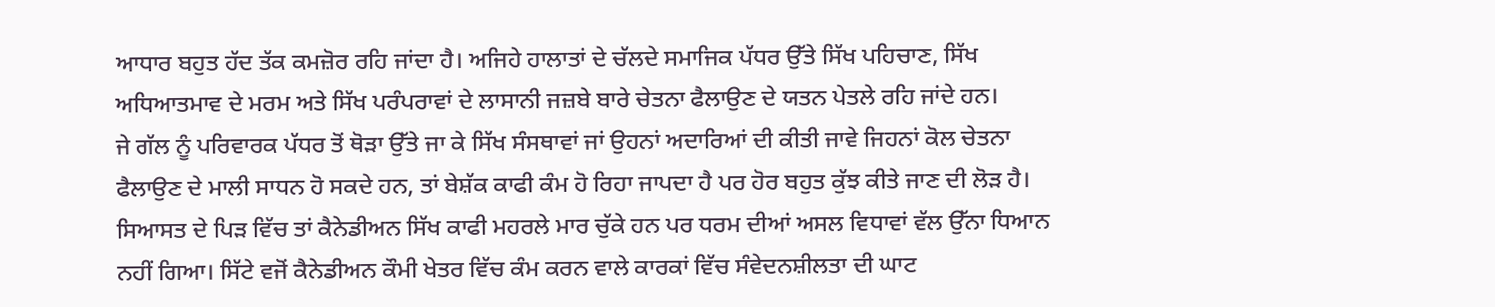ਆਧਾਰ ਬਹੁਤ ਹੱਦ ਤੱਕ ਕਮਜ਼ੋਰ ਰਹਿ ਜਾਂਦਾ ਹੈ। ਅਜਿਹੇ ਹਾਲਾਤਾਂ ਦੇ ਚੱਲਦੇ ਸਮਾਜਿਕ ਪੱਧਰ ਉੱਤੇ ਸਿੱਖ ਪਹਿਚਾਣ, ਸਿੱਖ ਅਧਿਆਤਮਾਵ ਦੇ ਮਰਮ ਅਤੇ ਸਿੱਖ ਪਰੰਪਰਾਵਾਂ ਦੇ ਲਾਸਾਨੀ ਜਜ਼ਬੇ ਬਾਰੇ ਚੇਤਨਾ ਫੈਲਾਉਣ ਦੇ ਯਤਨ ਪੇਤਲੇ ਰਹਿ ਜਾਂਦੇ ਹਨ।
ਜੇ ਗੱਲ ਨੂੰ ਪਰਿਵਾਰਕ ਪੱਧਰ ਤੋਂ ਥੋੜਾ ਉੱਤੇ ਜਾ ਕੇ ਸਿੱਖ ਸੰਸਥਾਵਾਂ ਜਾਂ ਉਹਨਾਂ ਅਦਾਰਿਆਂ ਦੀ ਕੀਤੀ ਜਾਵੇ ਜਿਹਨਾਂ ਕੋਲ ਚੇਤਨਾ ਫੈਲਾਉਣ ਦੇ ਮਾਲੀ ਸਾਧਨ ਹੋ ਸਕਦੇ ਹਨ, ਤਾਂ ਬੇਸ਼ੱਕ ਕਾਫੀ ਕੰਮ ਹੋ ਰਿਹਾ ਜਾਪਦਾ ਹੈ ਪਰ ਹੋਰ ਬਹੁਤ ਕੁੱਝ ਕੀਤੇ ਜਾਣ ਦੀ ਲੋੜ ਹੈ। ਸਿਆਸਤ ਦੇ ਪਿੜ ਵਿੱਚ ਤਾਂ ਕੈਨੇਡੀਅਨ ਸਿੱਖ ਕਾਫੀ ਮਹਰਲੇ ਮਾਰ ਚੁੱਕੇ ਹਨ ਪਰ ਧਰਮ ਦੀਆਂ ਅਸਲ ਵਿਧਾਵਾਂ ਵੱਲ ਉੱਨਾ ਧਿਆਨ ਨਹੀਂ ਗਿਆ। ਸਿੱਟੇ ਵਜੋਂ ਕੈਨੇਡੀਅਨ ਕੌਮੀ ਖੇਤਰ ਵਿੱਚ ਕੰਮ ਕਰਨ ਵਾਲੇ ਕਾਰਕਾਂ ਵਿੱਚ ਸੰਵੇਦਨਸ਼ੀਲਤਾ ਦੀ ਘਾਟ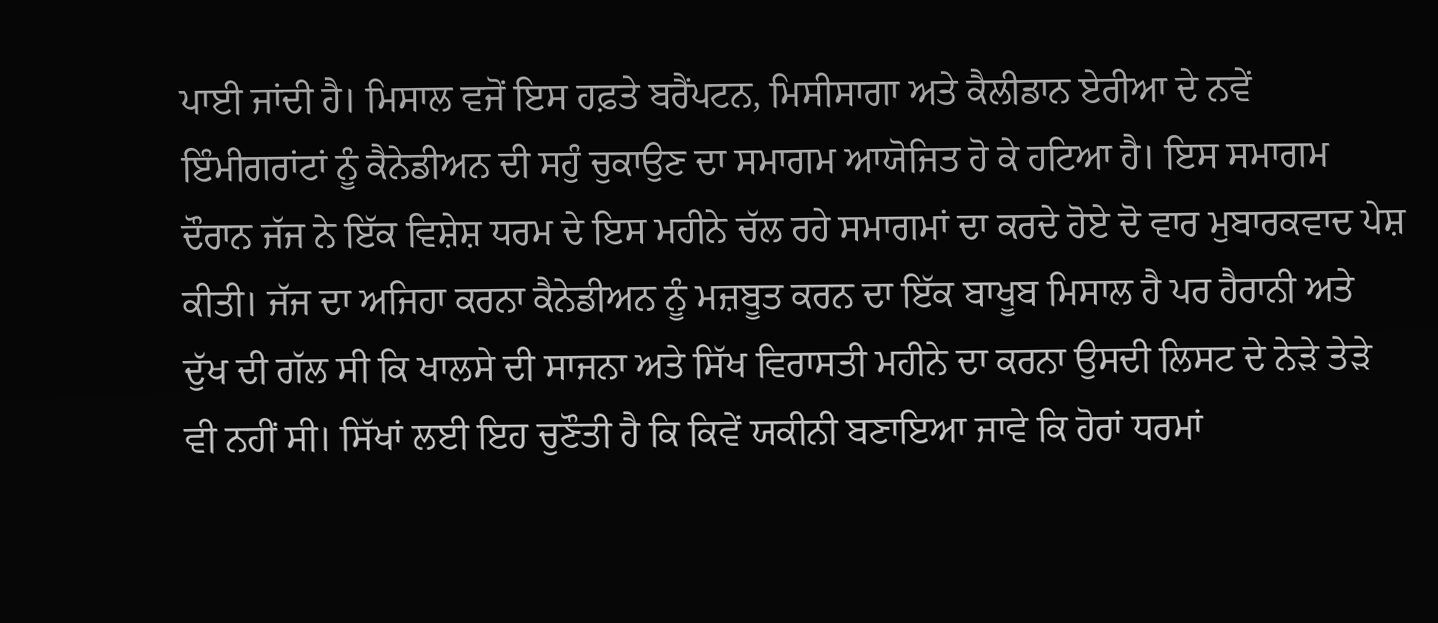ਪਾਈ ਜਾਂਦੀ ਹੈ। ਮਿਸਾਲ ਵਜੋਂ ਇਸ ਹਫ਼ਤੇ ਬਰੈਂਪਟਨ, ਮਿਸੀਸਾਗਾ ਅਤੇ ਕੈਲੀਡਾਨ ਏਰੀਆ ਦੇ ਨਵੇਂ ਇੰਮੀਗਰਾਂਟਾਂ ਨੂੰ ਕੈਨੇਡੀਅਨ ਦੀ ਸਹੁੰ ਚੁਕਾਉਣ ਦਾ ਸਮਾਗਮ ਆਯੋਜਿਤ ਹੋ ਕੇ ਹਟਿਆ ਹੈ। ਇਸ ਸਮਾਗਮ ਦੌਰਾਨ ਜੱਜ ਨੇ ਇੱਕ ਵਿਸ਼ੇਸ਼ ਧਰਮ ਦੇ ਇਸ ਮਹੀਨੇ ਚੱਲ ਰਹੇ ਸਮਾਗਮਾਂ ਦਾ ਕਰਦੇ ਹੋਏ ਦੋ ਵਾਰ ਮੁਬਾਰਕਵਾਦ ਪੇਸ਼ ਕੀਤੀ। ਜੱਜ ਦਾ ਅਜਿਹਾ ਕਰਨਾ ਕੈਨੇਡੀਅਨ ਨੂੰ ਮਜ਼ਬੂਤ ਕਰਨ ਦਾ ਇੱਕ ਬਾਖੂਬ ਮਿਸਾਲ ਹੈ ਪਰ ਹੈਰਾਨੀ ਅਤੇ ਦੁੱਖ ਦੀ ਗੱਲ ਸੀ ਕਿ ਖਾਲਸੇ ਦੀ ਸਾਜਨਾ ਅਤੇ ਸਿੱਖ ਵਿਰਾਸਤੀ ਮਹੀਨੇ ਦਾ ਕਰਨਾ ਉਸਦੀ ਲਿਸਟ ਦੇ ਨੇੜੇ ਤੇੜੇ ਵੀ ਨਹੀਂ ਸੀ। ਸਿੱਖਾਂ ਲਈ ਇਹ ਚੁਣੌਤੀ ਹੈ ਕਿ ਕਿਵੇਂ ਯਕੀਨੀ ਬਣਾਇਆ ਜਾਵੇ ਕਿ ਹੋਰਾਂ ਧਰਮਾਂ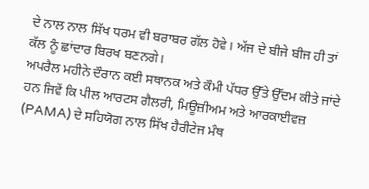ਦੇ ਨਾਲ ਨਾਲ ਸਿੱਖ ਧਰਮ ਵੀ ਬਰਾਬਰ ਗੱਲ ਹੋਵੇ। ਅੱਜ ਦੇ ਬੀਜੇ ਬੀਜ ਹੀ ਤਾਂ ਕੱਲ ਨੂੰ ਛਾਂਦਾਰ ਬਿਰਖ ਬਣਨਗੇ।
ਅਪਰੈਲ ਮਹੀਨੇ ਦੌਰਾਨ ਕਈ ਸਥਾਨਕ ਅਤੇ ਕੌਮੀ ਪੱਧਰ ਉੱਤੇ ਉੱਦਮ ਕੀਤੇ ਜਾਂਦੇ ਹਨ ਜਿਵੇਂ ਕਿ ਪੀਲ ਆਰਟਸ ਗੈਲਰੀ, ਮਿਊਜ਼ੀਅਮ ਅਤੇ ਆਰਕਾਈਵਜ਼ (PAMA) ਦੇ ਸਹਿਯੋਗ ਨਾਲ ਸਿੱਖ ਹੈਰੀਟੇਜ ਮੰਥ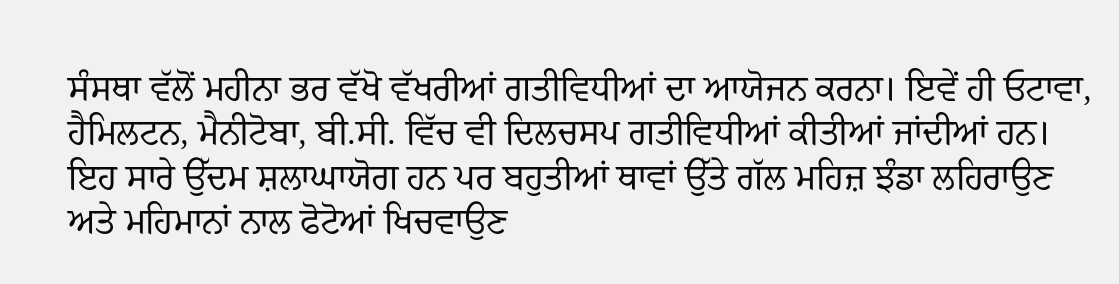ਸੰਸਥਾ ਵੱਲੋਂ ਮਹੀਨਾ ਭਰ ਵੱਖੋ ਵੱਖਰੀਆਂ ਗਤੀਵਿਧੀਆਂ ਦਾ ਆਯੋਜਨ ਕਰਨਾ। ਇਵੇਂ ਹੀ ਓਟਾਵਾ, ਹੈਮਿਲਟਨ, ਮੈਨੀਟੋਬਾ, ਬੀ.ਸੀ. ਵਿੱਚ ਵੀ ਦਿਲਚਸਪ ਗਤੀਵਿਧੀਆਂ ਕੀਤੀਆਂ ਜਾਂਦੀਆਂ ਹਨ। ਇਹ ਸਾਰੇ ਉੱਦਮ ਸ਼ਲਾਘਾਯੋਗ ਹਨ ਪਰ ਬਹੁਤੀਆਂ ਥਾਵਾਂ ਉੱਤੇ ਗੱਲ ਮਹਿਜ਼ ਝੰਡਾ ਲਹਿਰਾਉਣ ਅਤੇ ਮਹਿਮਾਨਾਂ ਨਾਲ ਫੋਟੋਆਂ ਖਿਚਵਾਉਣ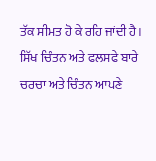ਤੱਕ ਸੀਮਤ ਹੋ ਕੇ ਰਹਿ ਜਾਂਦੀ ਹੈ।
ਸਿੱਖ ਚਿੰਤਨ ਅਤੇ ਫਲਸਫੇ ਬਾਰੇ ਚਰਚਾ ਅਤੇ ਚਿੰਤਨ ਆਪਣੇ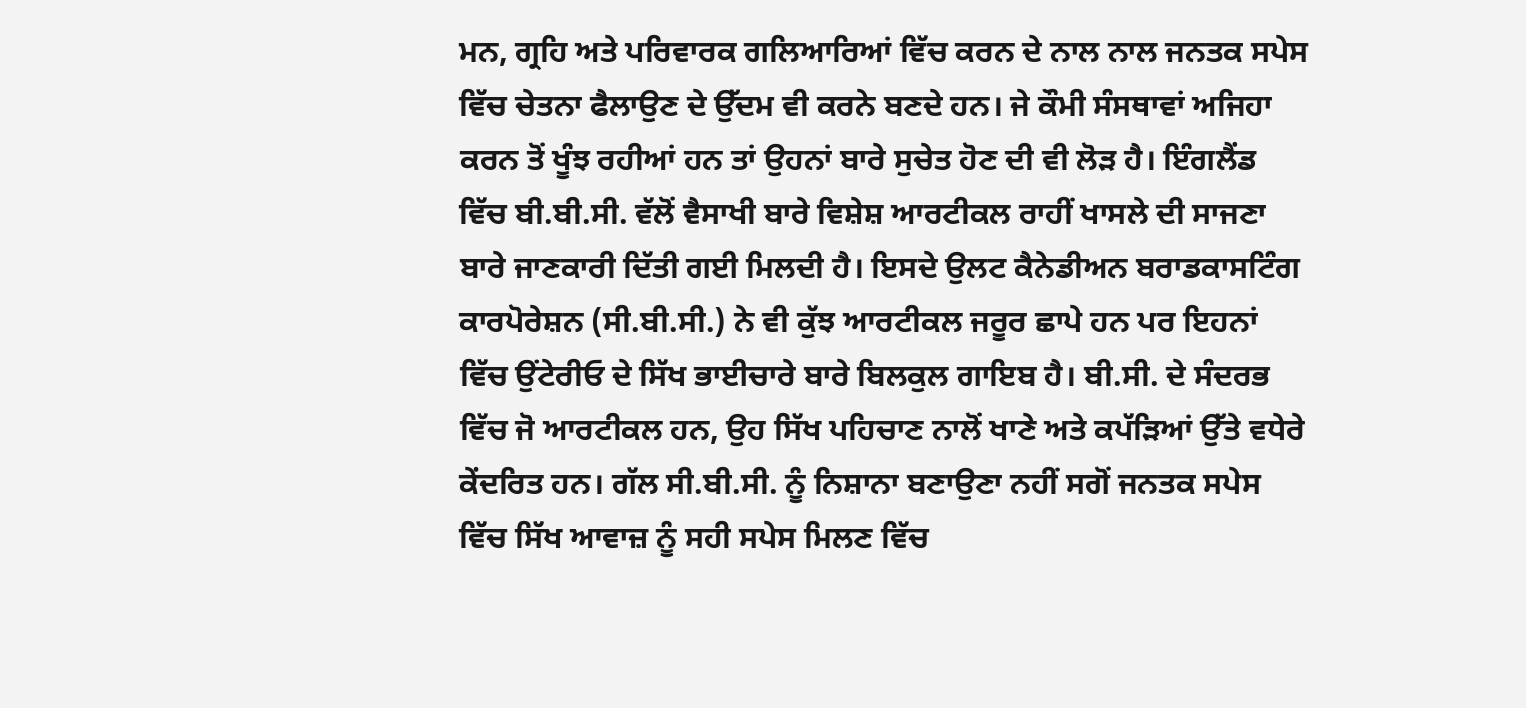ਮਨ, ਗ੍ਰਹਿ ਅਤੇ ਪਰਿਵਾਰਕ ਗਲਿਆਰਿਆਂ ਵਿੱਚ ਕਰਨ ਦੇ ਨਾਲ ਨਾਲ ਜਨਤਕ ਸਪੇਸ ਵਿੱਚ ਚੇਤਨਾ ਫੈਲਾਉਣ ਦੇ ਉੱਦਮ ਵੀ ਕਰਨੇ ਬਣਦੇ ਹਨ। ਜੇ ਕੌਮੀ ਸੰਸਥਾਵਾਂ ਅਜਿਹਾ ਕਰਨ ਤੋਂ ਖੂੰਝ ਰਹੀਆਂ ਹਨ ਤਾਂ ਉਹਨਾਂ ਬਾਰੇ ਸੁਚੇਤ ਹੋਣ ਦੀ ਵੀ ਲੋੜ ਹੈ। ਇੰਗਲੈਂਡ ਵਿੱਚ ਬੀ.ਬੀ.ਸੀ. ਵੱਲੋਂ ਵੈਸਾਖੀ ਬਾਰੇ ਵਿਸ਼ੇਸ਼ ਆਰਟੀਕਲ ਰਾਹੀਂ ਖਾਸਲੇ ਦੀ ਸਾਜਣਾ ਬਾਰੇ ਜਾਣਕਾਰੀ ਦਿੱਤੀ ਗਈ ਮਿਲਦੀ ਹੈ। ਇਸਦੇ ਉਲਟ ਕੈਨੇਡੀਅਨ ਬਰਾਡਕਾਸਟਿੰਗ ਕਾਰਪੋਰੇਸ਼ਨ (ਸੀ.ਬੀ.ਸੀ.) ਨੇ ਵੀ ਕੁੱਝ ਆਰਟੀਕਲ ਜਰੂਰ ਛਾਪੇ ਹਨ ਪਰ ਇਹਨਾਂ ਵਿੱਚ ਉਂਟੇਰੀਓ ਦੇ ਸਿੱਖ ਭਾਈਚਾਰੇ ਬਾਰੇ ਬਿਲਕੁਲ ਗਾਇਬ ਹੈ। ਬੀ.ਸੀ. ਦੇ ਸੰਦਰਭ ਵਿੱਚ ਜੋ ਆਰਟੀਕਲ ਹਨ, ਉਹ ਸਿੱਖ ਪਹਿਚਾਣ ਨਾਲੋਂ ਖਾਣੇ ਅਤੇ ਕਪੱੜਿਆਂ ਉੱਤੇ ਵਧੇਰੇ ਕੇਂਦਰਿਤ ਹਨ। ਗੱਲ ਸੀ.ਬੀ.ਸੀ. ਨੂੰ ਨਿਸ਼ਾਨਾ ਬਣਾਉਣਾ ਨਹੀਂ ਸਗੋਂ ਜਨਤਕ ਸਪੇਸ ਵਿੱਚ ਸਿੱਖ ਆਵਾਜ਼ ਨੂੰ ਸਹੀ ਸਪੇਸ ਮਿਲਣ ਵਿੱਚ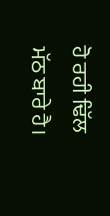ਹੋ ਰਹੀ ਢਿੱਲ ਮੱਠ ਬਾਰੇ ਹੈ।